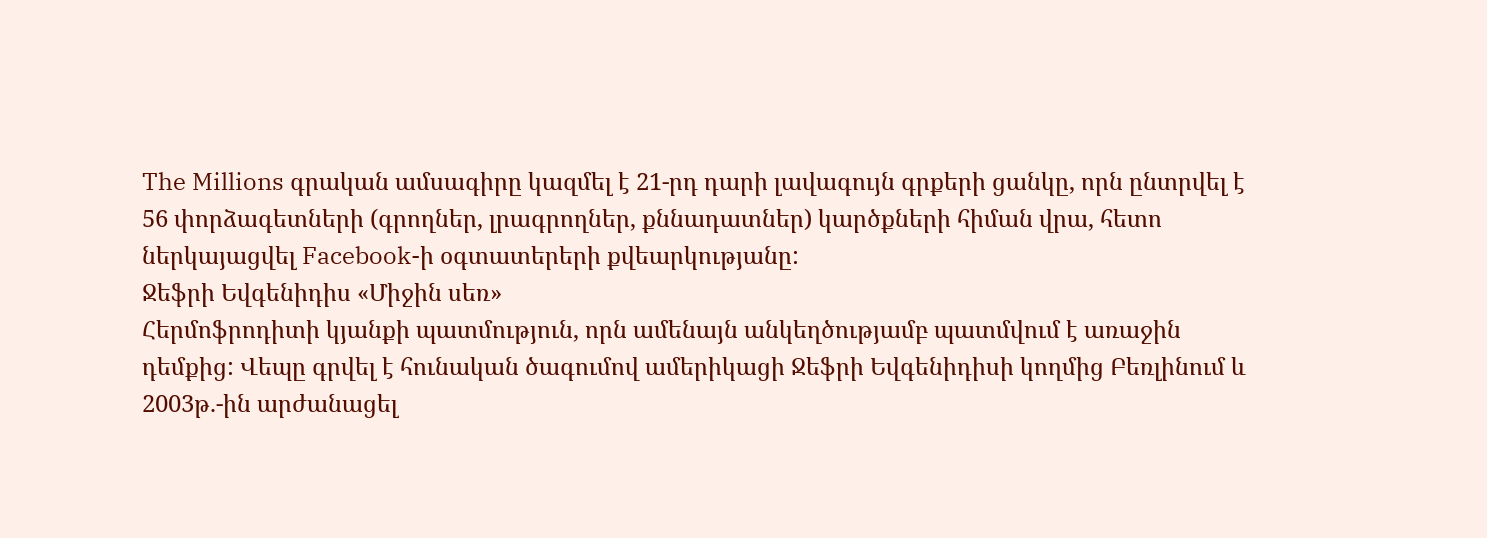The Millions գրական ամսագիրը կազմել է 21-րդ դարի լավագույն գրքերի ցանկը, որն ընտրվել է 56 փորձագետների (գրողներ, լրագրողներ, քննադատներ) կարծքների հիման վրա, հետո ներկայացվել Facebook-ի օգտատերերի քվեարկությանը:
Ջեֆրի Եվգենիդիս «Միջին սեռ»
Հերմոֆրոդիտի կյանքի պատմություն, որն ամենայն անկեղծությամբ պատմվում է առաջին դեմքից: Վեպը գրվել է հունական ծագումով ամերիկացի Ջեֆրի Եվգենիդիսի կողմից Բեռլինում և 2003թ.-ին արժանացել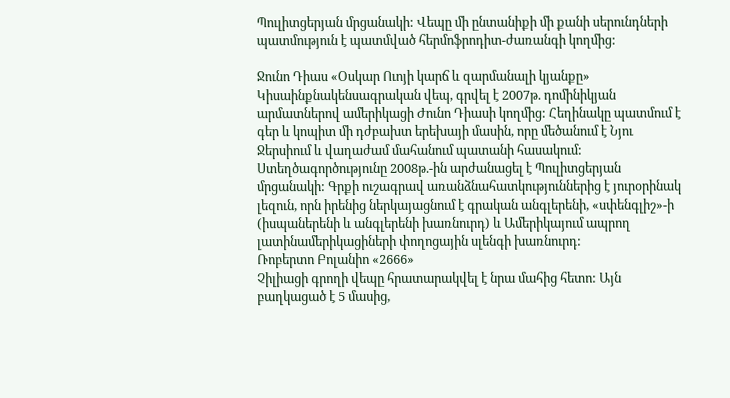Պուլիտցերյան մրցանակի: Վեպը մի ընտանիքի մի քանի սերունդների պատմություն է պատմված հերմոֆրոդիտ-ժառանգի կողմից:

Ջունո Դիաս «Օսկար Ուոյի կարճ և զարմանալի կյանքը»
Կիսաինքնակենսագրական վեպ, գրվել է 2007թ. դոմինիկյան արմատներով ամերիկացի Ժունո Դիասի կողմից: Հեղինակը պատմում է գեր և կոպիտ մի դժբախտ երեխայի մասին, որը մեծանում է Նյու Ջերսիում և վաղաժամ մահանում պատանի հասակում: Ստեղծագործությունը 2008թ.-ին արժանացել է Պուլիտցերյան մրցանակի: Գրքի ուշագրավ առանձնահատկություններից է յուրօրինակ լեզուն, որն իրենից ներկայացնում է գրական անգլերենի, «սփենգլիշ»-ի (իսպաներենի և անգլերենի խառնուրդ) և Ամերիկայում ապրող լատինամերիկացիների փողոցային սլենգի խառնուրդ:
Ռոբերտո Բոլանիո «2666»
Չիլիացի գրողի վեպը հրատարակվել է նրա մահից հետո: Այն բաղկացած է 5 մասից,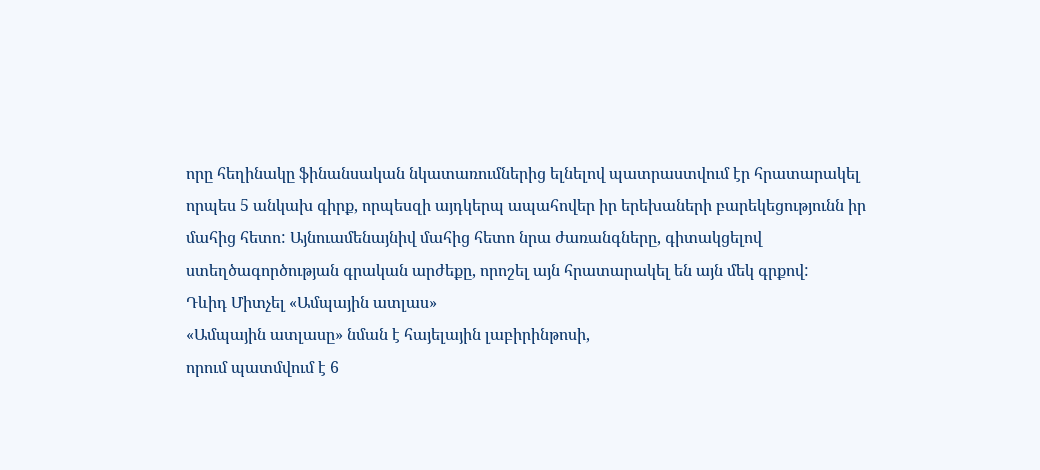որը հեղինակը ֆինանսական նկատառումներից ելնելով պատրաստվում էր հրատարակել որպես 5 անկախ գիրք, որպեսզի այդկերպ ապահովեր իր երեխաների բարեկեցությունն իր մահից հետո: Այնուամենայնիվ մահից հետո նրա ժառանգները, գիտակցելով ստեղծագործության գրական արժեքը, որոշել այն հրատարակել են այն մեկ գրքով:
Դևիդ Միտչել «Ամպային ատլաս»
«Ամպային ատլասը» նման է հայելային լաբիրինթոսի,
որում պատմվում է 6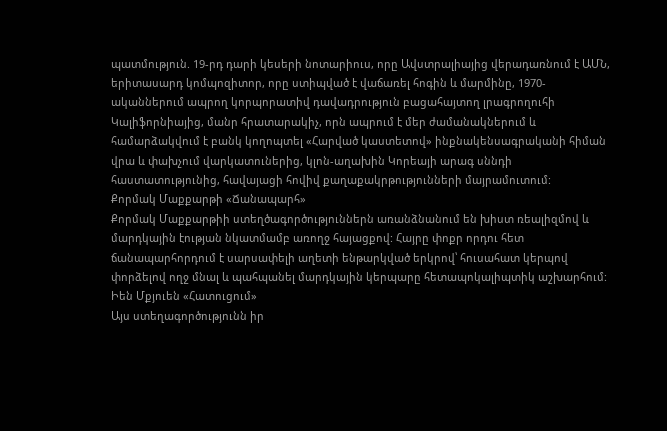պատմություն. 19-րդ դարի կեսերի նոտարիուս, որը Ավստրալիայից վերադառնում է ԱՄՆ, երիտասարդ կոմպոզիտոր, որը ստիպված է վաճառել հոգին և մարմինը, 1970-ականներում ապրող կորպորատիվ դավադրություն բացահայտող լրագրողուհի Կալիֆորնիայից, մանր հրատարակիչ, որն ապրում է մեր ժամանակներում և համարձակվում է բանկ կողոպտել «Հարված կաստետով» ինքնակենսագրականի հիման վրա և փախչում վարկատուներից, կլոն-աղախին Կորեայի արագ սննդի հաստատությունից, հավայացի հովիվ քաղաքակրթությունների մայրամուտում:
Քորմակ Մաքքարթի «Ճանապարհ»
Քորմակ Մաքքարթիի ստեղծագործություններն առանձնանում են խիստ ռեալիզմով և մարդկային էության նկատմամբ առողջ հայացքով: Հայրը փոքր որդու հետ ճանապարհորդում է սարսափելի աղետի ենթարկված երկրով՝ հուսահատ կերպով փորձելով ողջ մնալ և պահպանել մարդկային կերպարը հետապոկալիպտիկ աշխարհում:
Իեն Մքյուեն «Հատուցում»
Այս ստեղագործությունն իր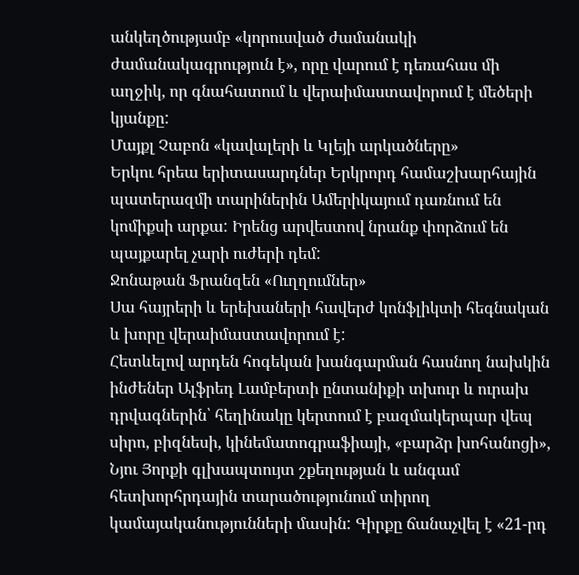անկեղծությամբ «կորուսված ժամանակի ժամանակագրություն է», որը վարում է դեռահաս մի աղջիկ, որ գնահատում և վերաիմաստավորում է մեծերի կյանքը:
Մայքլ Չաբոն «կավալերի և Կլեյի արկածները»
Երկու հրեա երիտասարդներ Երկրորդ համաշխարհային պատերազմի տարիներին Ամերիկայում դառնում են կոմիքսի արքա: Իրենց արվեստով նրանք փորձում են պայքարել չարի ուժերի դեմ:
Ջոնաթան Ֆրանզեն «Ուղղումներ»
Սա հայրերի և երեխաների հավերժ կոնֆլիկտի հեգնական և խորը վերաիմաստավորում է:
Հետևելով արդեն հոգեկան խանգարման հասնող նախկին ինժեներ Ալֆրեդ Լամբերտի ընտանիքի տխուր և ուրախ դրվագներին՝ հեղինակը կերտում է բազմակերպար վեպ սիրո, բիզնեսի, կինեմատոգրաֆիայի, «բարձր խոհանոցի», Նյու Յորքի գլխապտույտ շքեղության և անգամ հետխորհրդային տարածությունում տիրող կամայականությունների մասին: Գիրքը ճանաչվել է «21-րդ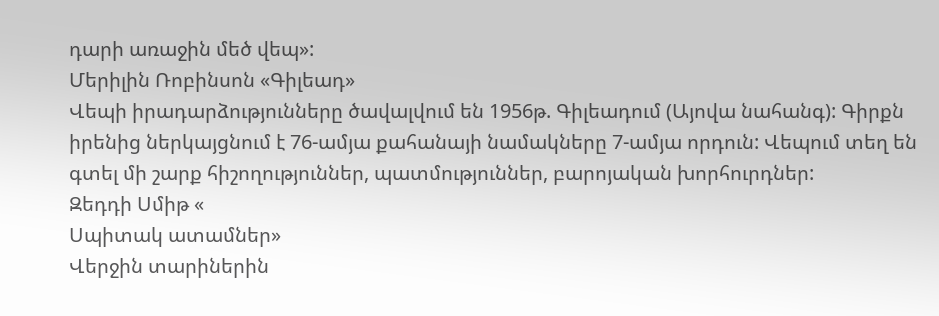դարի առաջին մեծ վեպ»:
Մերիլին Ռոբինսոն «Գիլեադ»
Վեպի իրադարձությունները ծավալվում են 1956թ. Գիլեադում (Այովա նահանգ): Գիրքն իրենից ներկայցնում է 76-ամյա քահանայի նամակները 7-ամյա որդուն: Վեպում տեղ են գտել մի շարք հիշողություններ, պատմություններ, բարոյական խորհուրդներ:
Զեդդի Սմիթ «
Սպիտակ ատամներ»
Վերջին տարիներին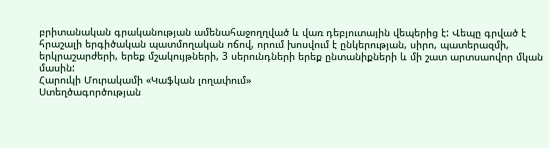բրիտանական գրականության ամենահաջողղված և վառ դեբյուտային վեպերից է: Վեպը գրված է հրաշալի երգիծական պատմողական ոճով, որում խոսվում է ընկերության, սիրո, պատերազմի, երկրաշարժերի, երեք մշակույթների, 3 սերունդների երեք ընտանիքների և մի շատ արտսաովոր մկան մասին:
Հարուկի Մուրակամի «Կաֆկան լողափում»
Ստեղծագործության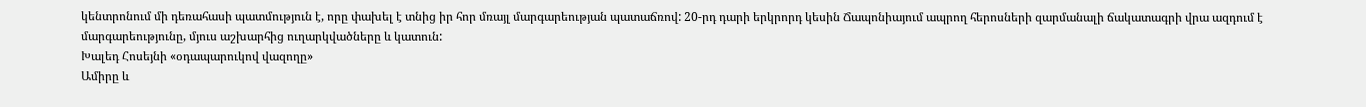կենտրոնում մի դեռահասի պատմություն է, որը փախել է տնից իր հոր մռայլ մարգարեության պատաճռով: 20-րդ դարի երկրորդ կեսին Ճապոնիայում ապրող հերոսների զարմանալի ճակատագրի վրա ազդում է մարգարեությունը, մյուս աշխարհից ուղարկվածները և կատուն:
Խալեդ Հոսեյնի «օդապարուկով վազողը»
Ամիրը և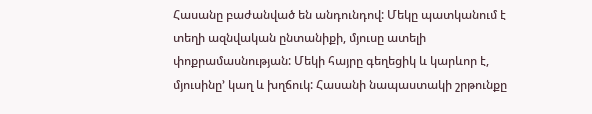Հասանը բաժանված են անդունդով: Մեկը պատկանում է տեղի ազնվական ընտանիքի, մյուսը ատելի փոքրամասնության: Մեկի հայրը գեղեցիկ և կարևոր է, մյուսինը՚ կաղ և խղճուկ: Հասանի նապաստակի շրթունքը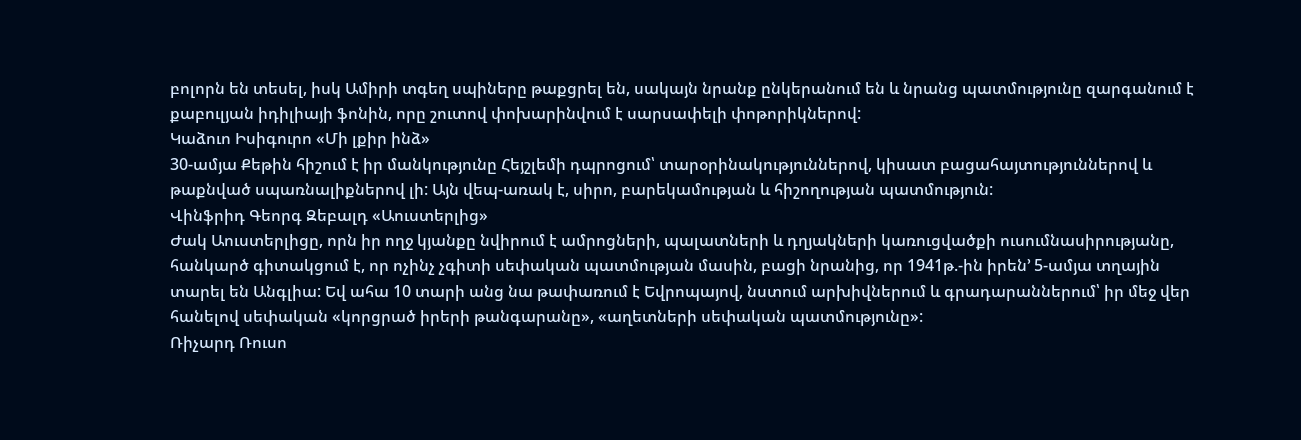բոլորն են տեսել, իսկ Ամիրի տգեղ սպիները թաքցրել են, սակայն նրանք ընկերանում են և նրանց պատմությունը զարգանում է քաբուլյան իդիլիայի ֆոնին, որը շուտով փոխարինվում է սարսափելի փոթորիկներով:
Կաձուո Իսիգուրո «Մի լքիր ինձ»
30-ամյա Քեթին հիշում է իր մանկությունը Հեյշլեմի դպրոցում՝ տարօրինակություններով, կիսատ բացահայտություններով և թաքնված սպառնալիքներով լի: Այն վեպ-առակ է, սիրո, բարեկամության և հիշողության պատմություն:
Վինֆրիդ Գեորգ Զեբալդ «Աուստերլից»
Ժակ Աուստերլիցը, որն իր ողջ կյանքը նվիրում է ամրոցների, պալատների և դղյակների կառուցվածքի ուսումնասիրությանը, հանկարծ գիտակցում է, որ ոչինչ չգիտի սեփական պատմության մասին, բացի նրանից, որ 1941թ.-ին իրեն՚ 5-ամյա տղային տարել են Անգլիա: Եվ ահա 10 տարի անց նա թափառում է Եվրոպայով, նստում արխիվներում և գրադարաններում՝ իր մեջ վեր հանելով սեփական «կորցրած իրերի թանգարանը», «աղետների սեփական պատմությունը»:
Ռիչարդ Ռուսո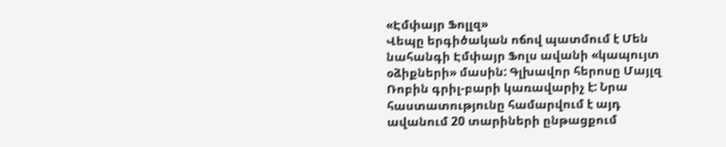«Էմփայր Ֆոլլզ»
Վեպը երգիծական ոճով պատմում է Մեն նահանգի Էմփայր Ֆոլս ավանի «կապույտ օձիքների» մասին: Գլխավոր հերոսը Մայլզ Ռոբին գրիլ-բարի կառավարիչ է: Նրա հաստատությունը համարվում է այդ ավանում 20 տարիների ընթացքում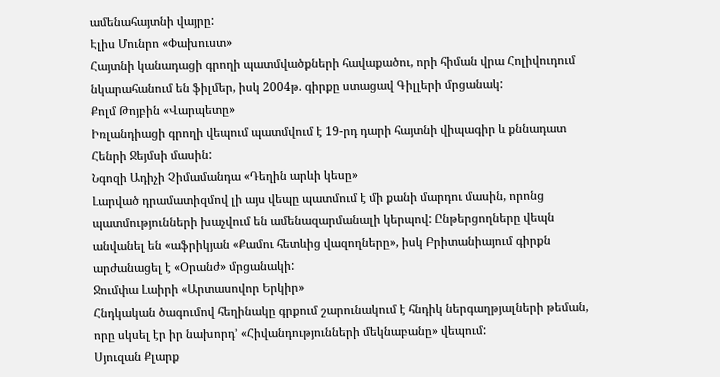ամենահայտնի վայրը:
Էլիս Մունրո «Փախուստ»
Հայտնի կանադացի գրողի պատմվածքների հավաքածու, որի հիման վրա Հոլիվուդում նկարահանում են ֆիլմեր, իսկ 2004թ. գիրքը ստացավ Գիլլերի մրցանակ:
Քոլմ Թոյբին «Վարպետը»
Իռլանդիացի գրողի վեպում պատմվում է 19-րդ դարի հայտնի վիպագիր և քննադատ Հենրի Ջեյմսի մասին:
Նգոզի Ադիչի Չիմամանդա «Դեղին արևի կեսը»
Լարված դրամատիզմով լի այս վեպը պատմում է մի քանի մարդու մասին, որոնց պատմությունների խաչվում են ամենազարմանալի կերպով: Ընթերցողները վեպն անվանել են «աֆրիկյան «Քամու հետևից վազողները», իսկ Բրիտանիայում գիրքն արժանացել է «Օրանժ» մրցանակի:
Ջումփա Լաիրի «Արտասովոր Երկիր»
Հնդկական ծագումով հեղինակը գրքում շարունակում է հնդիկ ներգաղթյալների թեման, որը սկսել էր իր նախորդ՚ «Հիվանդությունների մեկնաբանը» վեպում:
Սյուզան Քլարք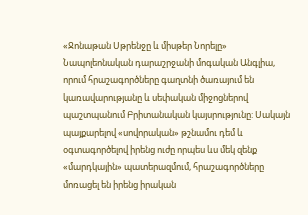«Ջոնաթան Սթրենջը և միսթեր Նորելը»
Նապոլեոնական դարաշրջանի մոգական Անգլիա, որում հրաշագործները գաղտնի ծառայում են կառավարությանը և սեփական միջոցներով պաշտպանում Բրիտանական կայսրությունը: Սակայն պայքարելով «սովորական» թշնամու դեմ և օգտագործելով իրենց ուժը որպես ևս մեկ զենք «մարդկային» պատերազմում, հրաշագործները մոռացել են իրենց իրական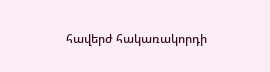հավերժ հակառակորդի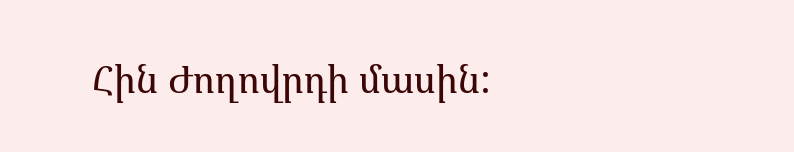Հին Ժողովրդի մասին: